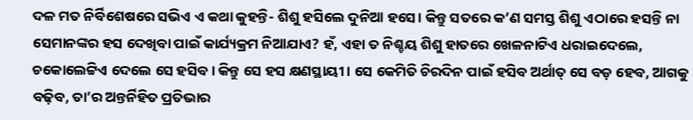ଦଳ ମତ ନିର୍ବିଶେଷରେ ସଭିଏ ଏ କଥା କୁହନ୍ତି- ଶିଶୁ ହସିଲେ ଦୁନିଆ ହସେ। କିନ୍ତୁ ସତରେ କ’ଣ ସମସ୍ତ ଶିଶୁ ଏଠାରେ ହସନ୍ତି ନା ସେମାନଙ୍କର ହସ ଦେଖିବା ପାଇଁ କାର୍ଯ୍ୟକ୍ରମ ନିଆଯାଏ? ହଁ, ଏହା ତ ନିଶ୍ଚୟ ଶିଶୁ ହାତରେ ଖେଳନାଟିଏ ଧରାଇଦେଲେ, ଚକୋଲେଟ୍ଟିଏ ଦେଲେ ସେ ହସିବ। କିନ୍ତୁ ସେ ହସ କ୍ଷଣସ୍ଥାୟୀ। ସେ କେମିତି ଚିରଦିନ ପାଇଁ ହସିବ ଅର୍ଥାତ୍ ସେ ବଡ଼ ହେବ, ଆଗକୁ ବଢ଼ିବ, ତା’ର ଅନ୍ତର୍ନିହିତ ପ୍ରତିଭାର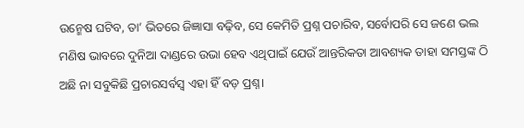ଉନ୍ମେଷ ଘଟିବ, ତା’ ଭିତରେ ଜିଜ୍ଞାସା ବଢ଼ିବ, ସେ କେମିତି ପ୍ରଶ୍ନ ପଚାରିବ, ସର୍ବୋପରି ସେ ଜଣେ ଭଲ ମଣିଷ ଭାବରେ ଦୁନିଆ ଦାଣ୍ଡରେ ଉଭା ହେବ ଏଥିପାଇଁ ଯେଉଁ ଆନ୍ତରିକତା ଆବଶ୍ୟକ ତାହା ସମସ୍ତଙ୍କ ଠି ଅଛି ନା ସବୁକିଛି ପ୍ରଚାରସର୍ବସ୍ବ ଏହା ହିଁ ବଡ଼ ପ୍ରଶ୍ନ।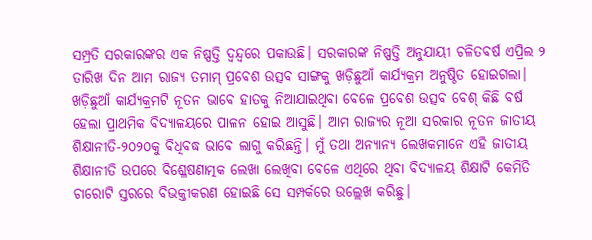ସମ୍ପ୍ରତି ସରକାରଙ୍କର ଏକ ନିଷ୍ପତ୍ତି ଦ୍ୱନ୍ଦ୍ୱରେ ପକାଉଛି। ସରକାରଙ୍କ ନିଷ୍ପତ୍ତି ଅନୁଯାୟୀ ଚଳିତବର୍ଷ ଏପ୍ରିଲ ୨ ତାରିଖ ଦିନ ଆମ ରାଜ୍ୟ ତମାମ୍ ପ୍ରବେଶ ଉତ୍ସବ ସାଙ୍ଗକୁ ଖଡ଼ିଛୁଆଁ କାର୍ଯ୍ୟକ୍ରମ ଅନୁଷ୍ଠିତ ହୋଇଗଲା। ଖଡ଼ିଛୁଆଁ କାର୍ଯ୍ୟକ୍ରମଟି ନୂତନ ଭାବେ ହାତକୁ ନିଆଯାଇଥିବା ବେଳେ ପ୍ରବେଶ ଉତ୍ସବ ବେଶ୍ କିଛି ବର୍ଷ ହେଲା ପ୍ରାଥମିକ ବିଦ୍ୟାଳୟରେ ପାଳନ ହୋଇ ଆସୁଛି। ଆମ ରାଜ୍ୟର ନୂଆ ସରକାର ନୂତନ ଜାତୀୟ ଶିକ୍ଷାନୀତି-୨୦୨୦କୁ ବିଧିବଦ୍ଧ ଭାବେ ଲାଗୁ କରିଛନ୍ତି। ମୁଁ ତଥା ଅନ୍ୟାନ୍ୟ ଲେଖକମାନେ ଏହି ଜାତୀୟ ଶିକ୍ଷାନୀତି ଉପରେ ବିଶ୍ଳେଷଣାତ୍ମକ ଲେଖା ଲେଖିବା ବେଳେ ଏଥିରେ ଥିବା ବିଦ୍ୟାଳୟ ଶିକ୍ଷାଟି କେମିତି ଚାରୋଟି ସ୍ତରରେ ବିଭକ୍ତୀକରଣ ହୋଇଛି ସେ ସମ୍ପର୍କରେ ଉଲ୍ଲେଖ କରିଛୁ।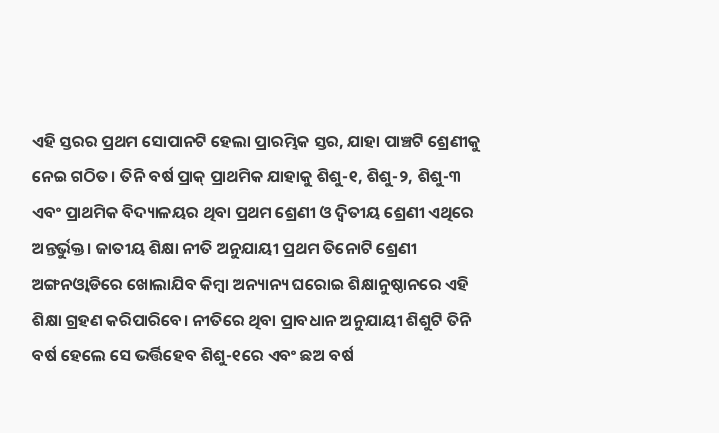ଏହି ସ୍ତରର ପ୍ରଥମ ସୋପାନଟି ହେଲା ପ୍ରାରମ୍ଭିକ ସ୍ତର, ଯାହା ପାଞ୍ଚଟି ଶ୍ରେଣୀକୁ ନେଇ ଗଠିତ। ତିନି ବର୍ଷ ପ୍ରାକ୍ ପ୍ରାଥମିକ ଯାହାକୁ ଶିଶୁ-୧, ଶିଶୁ-୨, ଶିଶୁ-୩ ଏବଂ ପ୍ରାଥମିକ ବିଦ୍ୟାଳୟର ଥିବା ପ୍ରଥମ ଶ୍ରେଣୀ ଓ ଦ୍ୱିତୀୟ ଶ୍ରେଣୀ ଏଥିରେ ଅନ୍ତର୍ଭୁକ୍ତ। ଜାତୀୟ ଶିକ୍ଷା ନୀତି ଅନୁଯାୟୀ ପ୍ରଥମ ତିନୋଟି ଶ୍ରେଣୀ ଅଙ୍ଗନଓ୍ବାଡିରେ ଖୋଲାଯିବ କିମ୍ବା ଅନ୍ୟାନ୍ୟ ଘରୋଇ ଶିକ୍ଷାନୁଷ୍ଠାନରେ ଏହି ଶିକ୍ଷା ଗ୍ରହଣ କରିପାରିବେ। ନୀତିରେ ଥିବା ପ୍ରାବଧାନ ଅନୁଯାୟୀ ଶିଶୁଟି ତିନି ବର୍ଷ ହେଲେ ସେ ଭର୍ତ୍ତିହେବ ଶିଶୁ-୧ରେ ଏବଂ ଛଅ ବର୍ଷ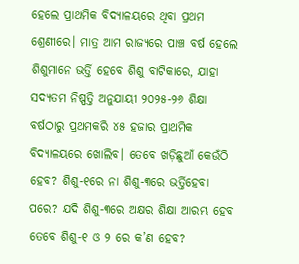ହେଲେ ପ୍ରାଥମିକ ବିଦ୍ୟାଳୟରେ ଥିବା ପ୍ରଥମ ଶ୍ରେଣୀରେ। ମାତ୍ର ଆମ ରାଜ୍ୟରେ ପାଞ୍ଚ ବର୍ଷ ହେଲେ ଶିଶୁମାନେ ଭର୍ତ୍ତି ହେବେ ଶିଶୁ ବାଟିକାରେ, ଯାହା ସଦ୍ୟତମ ନିଷ୍ପତ୍ତି ଅନୁଯାୟୀ ୨୦୨୫-୨୬ ଶିକ୍ଷା ବର୍ଷଠାରୁ ପ୍ରଥମକରି ୪୫ ହଜାର ପ୍ରାଥମିକ ବିଦ୍ୟାଳୟରେ ଖୋଲିବ। ତେବେ ଖଡ଼ିଛୁଆଁ କେଉଁଠି ହେବ? ଶିଶୁ-୧ରେ ନା ଶିଶୁ-୩ରେ ଭର୍ତ୍ତିହେବା ପରେ? ଯଦି ଶିଶୁ-୩ରେ ଅକ୍ଷର ଶିକ୍ଷା ଆରମ୍ଭ ହେବ ତେବେ ଶିଶୁ-୧ ଓ ୨ ରେ କ’ଣ ହେବ?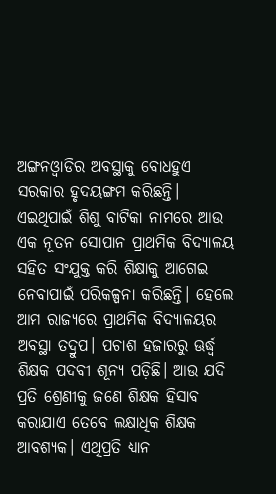ଅଙ୍ଗନଓ୍ବାଡିର ଅବସ୍ଥାକୁ ବୋଧହୁଏ ସରକାର ହୃଦୟଙ୍ଗମ କରିଛନ୍ତି। ଏଇଥିପାଇଁ ଶିଶୁ ବାଟିକା ନାମରେ ଆଉ ଏକ ନୂତନ ସୋପାନ ପ୍ରାଥମିକ ବିଦ୍ୟାଳୟ ସହିତ ସଂଯୁକ୍ତ କରି ଶିକ୍ଷାକୁ ଆଗେଇ ନେବାପାଇଁ ପରିକଳ୍ପନା କରିଛନ୍ତି। ହେଲେ ଆମ ରାଜ୍ୟରେ ପ୍ରାଥମିକ ବିଦ୍ୟାଳୟର ଅବସ୍ଥା ତଦ୍ରୁପ। ପଚାଶ ହଜାରରୁ ଊର୍ଦ୍ଧ୍ୱ ଶିକ୍ଷକ ପଦବୀ ଶୂନ୍ୟ ପଡ଼ିଛି। ଆଉ ଯଦି ପ୍ରତି ଶ୍ରେଣୀକୁ ଜଣେ ଶିକ୍ଷକ ହିସାବ କରାଯାଏ ତେବେ ଲକ୍ଷାଧିକ ଶିକ୍ଷକ ଆବଶ୍ୟକ। ଏଥିପ୍ରତି ଧ୍ୟାନ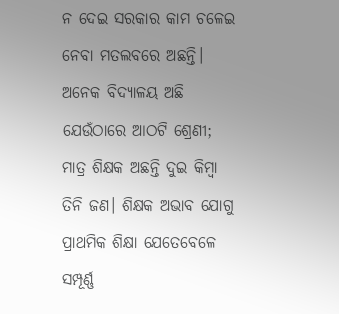ନ ଦେଇ ସରକାର କାମ ଚଳେଇ ନେବା ମତଲବରେ ଅଛନ୍ତି। ଅନେକ ବିଦ୍ୟାଳୟ ଅଛି ଯେଉଁଠାରେ ଆଠଟି ଶ୍ରେଣୀ; ମାତ୍ର ଶିକ୍ଷକ ଅଛନ୍ତି ଦୁଇ କିମ୍ବା ତିନି ଜଣ। ଶିକ୍ଷକ ଅଭାବ ଯୋଗୁ ପ୍ରାଥମିକ ଶିକ୍ଷା ଯେତେବେଳେ ସମ୍ପୂର୍ଣ୍ଣ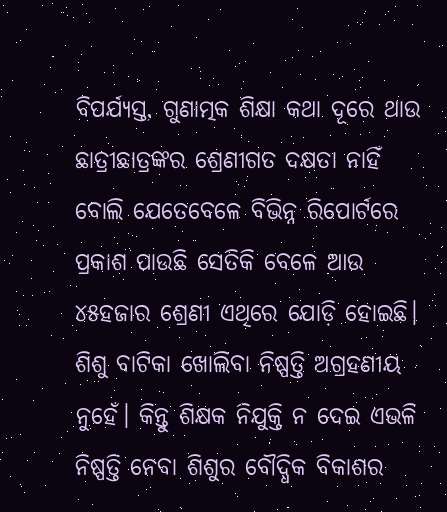ବିପର୍ଯ୍ୟସ୍ତ, ଗୁଣାତ୍ମକ ଶିକ୍ଷା କଥା ଦୂରେ ଥାଉ ଛାତ୍ରୀଛାତ୍ରଙ୍କର ଶ୍ରେଣୀଗତ ଦକ୍ଷତା ନାହିଁ ବୋଲି ଯେତେବେଳେ ବିଭିନ୍ନ ରିପୋର୍ଟରେ ପ୍ରକାଶ ପାଉଛି ସେତିକି ବେଳେ ଆଉ ୪୫ହଜାର ଶ୍ରେଣୀ ଏଥିରେ ଯୋଡ଼ି ହୋଇଛି। ଶିଶୁ ବାଟିକା ଖୋଲିବା ନିଷ୍ପତ୍ତି ଅଗ୍ରହଣୀୟ ନୁହେଁ। କିନ୍ତୁ ଶିକ୍ଷକ ନିଯୁକ୍ତି ନ ଦେଇ ଏଭଳି ନିଷ୍ପତ୍ତି ନେବା ଶିଶୁର ବୌଦ୍ଧିକ ବିକାଶର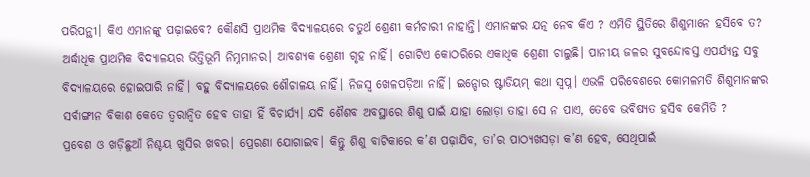ପରିପନ୍ଥୀ। କିଏ ଏମାନଙ୍କୁ ପଢ଼ାଇବେ? କୌଣସି ପ୍ରାଥମିକ ବିଦ୍ୟାଳୟରେ ଚତୁର୍ଥ ଶ୍ରେଣୀ କର୍ମଚାରୀ ନାହାନ୍ତି। ଏମାନଙ୍କର ଯତ୍ନ ନେବ କିଏ ? ଏମିତି ସ୍ଥିତିରେ ଶିଶୁମାନେ ହସିବେ ତ?
ଅର୍ଦ୍ଧାଧିକ ପ୍ରାଥମିକ ବିଦ୍ୟାଳୟର ଭିତ୍ତିଭୂମି ନିମ୍ନମାନର। ଆବଶ୍ୟକ ଶ୍ରେଣୀ ଗୃହ ନାହିଁ। ଗୋଟିଏ କୋଠରିରେ ଏକାଧିକ ଶ୍ରେଣୀ ଚାଲୁଛି। ପାନୀୟ ଜଳର ସୁବନ୍ଦୋବସ୍ତ ଏପର୍ଯ୍ୟନ୍ତ ସବୁ ବିଦ୍ୟାଳୟରେ ହୋଇପାରି ନାହିଁ। ବହୁ ବିଦ୍ୟାଳୟରେ ଶୌଚାଳୟ ନାହିଁ। ନିଜସ୍ବ ଖେଳପଡ଼ିଆ ନାହିଁ। ଇନ୍ଡୋର ଷ୍ଟାଡିୟମ୍ କଥା ସ୍ବପ୍ନ। ଏଭଳି ପରିବେଶରେ କୋମଳମତି ଶିଶୁମାନଙ୍କର ସର୍ବାଙ୍ଗୀନ ବିକାଶ କେତେ ତ୍ୱରାନ୍ବିତ ହେବ ତାହା ହିଁ ବିଚାର୍ଯ୍ୟ। ଯଦି ଶୈଶବ ଅବସ୍ଥାରେ ଶିଶୁ ପାଇଁ ଯାହା ଲୋଡ଼ା ତାହା ସେ ନ ପାଏ, ତେବେ ଭବିଷ୍ୟତ ହସିବ କେମିତି ?
ପ୍ରବେଶ ଓ ଖଡ଼ିଛୁଆଁ ନିଶ୍ଚୟ ଖୁସିର ଖବର। ପ୍ରେରଣା ଯୋଗାଇବ। କିନ୍ତୁ ଶିଶୁ ବାଟିକାରେ କ’ଣ ପଢ଼ାଯିବ, ତା’ର ପାଠ୍ୟଖସଡ଼ା କ’ଣ ହେବ, ସେଥିପାଇଁ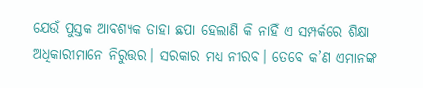ଯେଉଁ ପୁସ୍ତକ ଆବଶ୍ୟକ ତାହା ଛପା ହେଲାଣି କି ନାହିଁ ଏ ସମ୍ପର୍କରେ ଶିକ୍ଷା ଅଧିକାରୀମାନେ ନିରୁତ୍ତର। ସରକାର ମଧ୍ୟ ନୀରବ। ତେବେ କ’ଣ ଏମାନଙ୍କ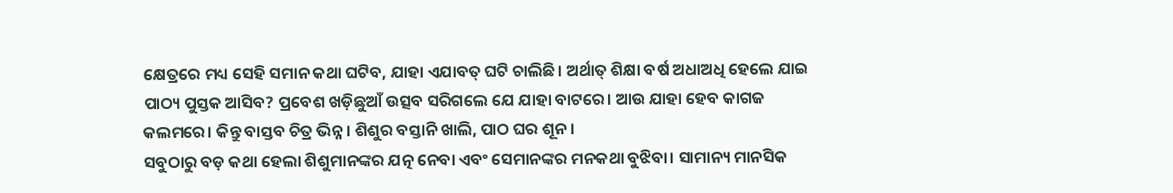କ୍ଷେତ୍ରରେ ମଧ୍ୟ ସେହି ସମାନ କଥା ଘଟିବ, ଯାହା ଏଯାବତ୍ ଘଟି ଚାଲିଛି। ଅର୍ଥାତ୍ ଶିକ୍ଷା ବର୍ଷ ଅଧାଅଧି ହେଲେ ଯାଇ ପାଠ୍ୟ ପୁସ୍ତକ ଆସିବ? ପ୍ରବେଶ ଖଡ଼ିଛୁଆଁ ଉତ୍ସବ ସରିଗଲେ ଯେ ଯାହା ବାଟରେ। ଆଉ ଯାହା ହେବ କାଗଜ କଲମରେ। କିନ୍ତୁ ବାସ୍ତବ ଚିତ୍ର ଭିନ୍ନ। ଶିଶୁର ବସ୍ତାନି ଖାଲି, ପାଠ ଘର ଶୂନ।
ସବୁଠାରୁ ବଡ଼ କଥା ହେଲା ଶିଶୁମାନଙ୍କର ଯତ୍ନ ନେବା ଏବଂ ସେମାନଙ୍କର ମନକଥା ବୁଝିବା। ସାମାନ୍ୟ ମାନସିକ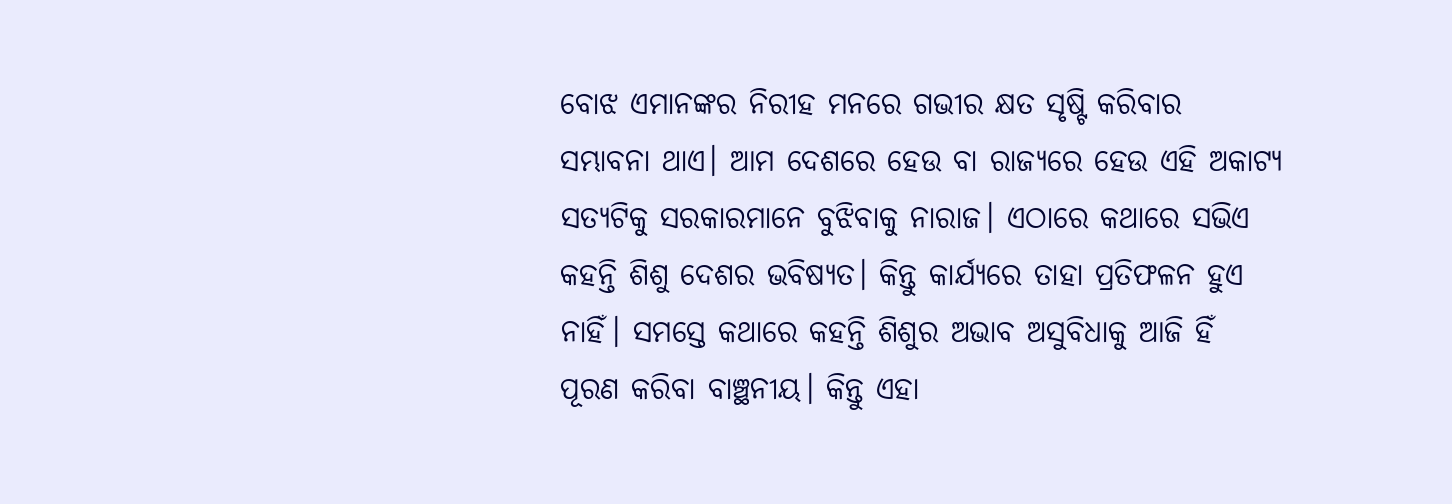ବୋଝ ଏମାନଙ୍କର ନିରୀହ ମନରେ ଗଭୀର କ୍ଷତ ସୃଷ୍ଟି କରିବାର ସମ୍ଭାବନା ଥାଏ। ଆମ ଦେଶରେ ହେଉ ବା ରାଜ୍ୟରେ ହେଉ ଏହି ଅକାଟ୍ୟ ସତ୍ୟଟିକୁ ସରକାରମାନେ ବୁଝିବାକୁ ନାରାଜ। ଏଠାରେ କଥାରେ ସଭିଏ କହନ୍ତି ଶିଶୁ ଦେଶର ଭବିଷ୍ୟତ। କିନ୍ତୁ କାର୍ଯ୍ୟରେ ତାହା ପ୍ରତିଫଳନ ହୁଏ ନାହିଁ। ସମସ୍ତେ କଥାରେ କହନ୍ତି ଶିଶୁର ଅଭାବ ଅସୁବିଧାକୁ ଆଜି ହିଁ ପୂରଣ କରିବା ବାଞ୍ଛନୀୟ। କିନ୍ତୁ ଏହା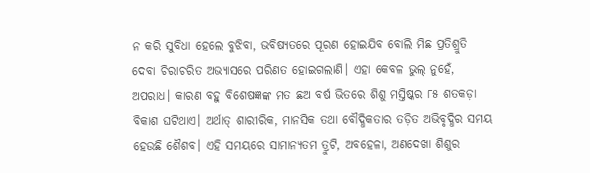ନ କରି ସୁବିଧା ହେଲେ ବୁଝିବା, ଭବିଷ୍ୟତରେ ପୂରଣ ହୋଇଯିବ ବୋଲି ମିଛ ପ୍ରତିଶ୍ରୁତି ଦେବା ଚିରାଚରିତ ଅଭ୍ୟାସରେ ପରିଣତ ହୋଇଗଲାଣି। ଏହା କେବଳ ଭୁଲ୍ ନୁହେଁ, ଅପରାଧ। କାରଣ ବହୁ ବିଶେଷଜ୍ଞଙ୍କ ମତ ଛଅ ବର୍ଷ ଭିତରେ ଶିଶୁ ମସ୍ତିଷ୍କର ୮୫ ଶତକଡ଼ା ବିକାଶ ଘଟିଥାଏ। ଅର୍ଥାତ୍ ଶାରୀରିକ, ମାନସିକ ତଥା ବୌଦ୍ଧିକତାର ତଡ଼ିତ ଅଭିବୃଦ୍ଧିର ସମୟ ହେଉଛି ଶୈଶବ। ଏହି ସମୟରେ ସାମାନ୍ୟତମ ତ୍ରୁଟି, ଅବହେଳା, ଅଣଦେଖା ଶିଶୁର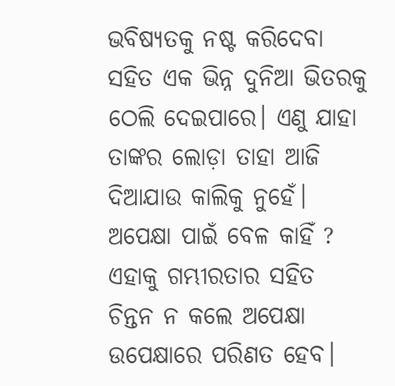ଭବିଷ୍ୟତକୁ ନଷ୍ଟ କରିଦେବା ସହିତ ଏକ ଭିନ୍ନ ଦୁନିଆ ଭିତରକୁ ଠେଲି ଦେଇପାରେ। ଏଣୁ ଯାହା ତାଙ୍କର ଲୋଡ଼ା ତାହା ଆଜି ଦିଆଯାଉ କାଲିକୁ ନୁହେଁ। ଅପେକ୍ଷା ପାଇଁ ବେଳ କାହିଁ ? ଏହାକୁ ଗମ୍ଭୀରତାର ସହିତ ଚିନ୍ତନ ନ କଲେ ଅପେକ୍ଷା ଉପେକ୍ଷାରେ ପରିଣତ ହେବ।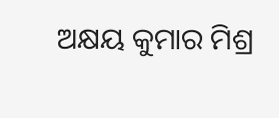ଅକ୍ଷୟ କୁମାର ମିଶ୍ର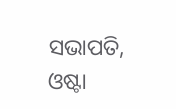ସଭାପତି, ଓଷ୍ଟା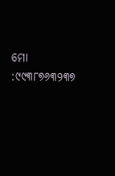ମୋ :୯୯୩୮୭୬୩୨୩୭